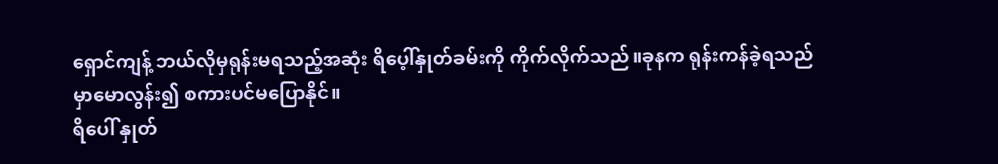ရှောင်ကျန့် ဘယ်လိုမှရုန်းမရသည့်အဆုံး ရိပေ့ါ်နှုတ်ခမ်းကို ကိုက်လိုက်သည်။ခုနက ရုန်းကန်ခဲ့ရသည်မှာမောလွန်း၍ စကားပင်မပြောနိုင်။
ရိပေါ် နှုတ်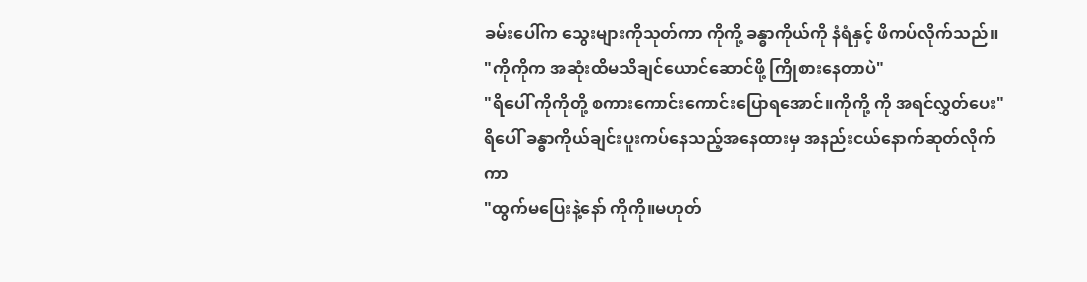ခမ်းပေါ်က သွေးများကိုသုတ်ကာ ကိုကို့ ခန္ဓာကိုယ်ကို နံရံနှင့် ဖိကပ်လိုက်သည်။
"ကိုကိုက အဆုံးထိမသိချင်ယောင်ဆောင်ဖို့ ကြိုစားနေတာပဲ"
"ရိပေါ် ကိုကိုတို့ စကားကောင်းကောင်းပြောရအောင်။ကိုကို့ ကို အရင်လွှတ်ပေး"
ရိပေါ် ခန္ဓာကိုယ်ချင်းပူးကပ်နေသည့်အနေထားမှ အနည်းငယ်နောက်ဆုတ်လိုက်ကာ
"ထွက်မပြေးနဲ့နော် ကိုကို။မဟုတ်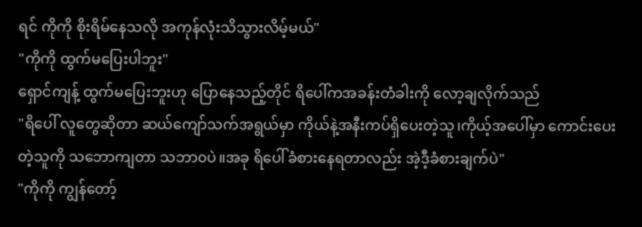ရင် ကိုကို စိုးရိမ်နေသလို အကုန်လုံးသိသွားလိမ့်မယ်"
"ကိုကို ထွက်မပြေးပါဘူး"
ရှောင်ကျန့် ထွက်မပြေးဘူးဟု ပြောနေသည့်တိုင် ရိပေါ်ကအခန်းတံခါးကို လော့ချလိုက်သည်
"ရိပေါ် လူတွေဆိုတာ ဆယ်ကျော်သက်အရွယ်မှာ ကိုယ်နဲ့အနီးကပ်ရှိပေးတဲ့သူ၊ကိုယ့်အပေါ်မှာ ကောင်းပေးတဲ့သူကို သဘောကျတာ သဘာ၀ပဲ။အခု ရိပေါ်ခံစားနေရတာလည်း အဲ့ဒီ့ခံစားချက်ပဲ"
"ကိုကို ကျွန်တော့်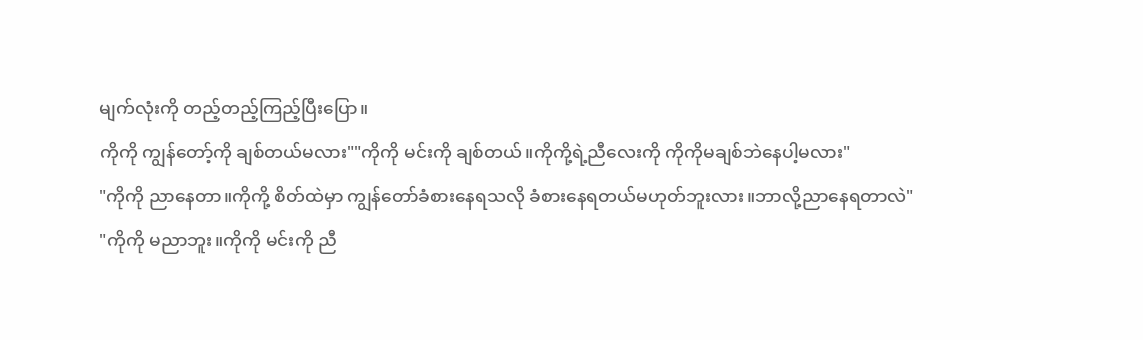မျက်လုံးကို တည့်တည့်ကြည့်ပြီးပြော။
ကိုကို ကျွန်တော့်ကို ချစ်တယ်မလား""ကိုကို မင်းကို ချစ်တယ်။ကိုကို့ရဲ့ညီလေးကို ကိုကိုမချစ်ဘဲနေပါ့မလား"
"ကိုကို ညာနေတာ။ကိုကို့ စိတ်ထဲမှာ ကျွန်တော်ခံစားနေရသလို ခံစားနေရတယ်မဟုတ်ဘူးလား။ဘာလို့ညာနေရတာလဲ"
"ကိုကို မညာဘူး။ကိုကို မင်းကို ညီ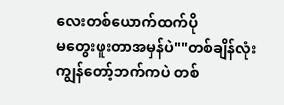လေးတစ်ယောက်ထက်ပို
မတွေးဖူးတာအမှန်ပဲ""တစ်ချိန်လုံး ကျွန်တော့်ဘက်ကပဲ တစ်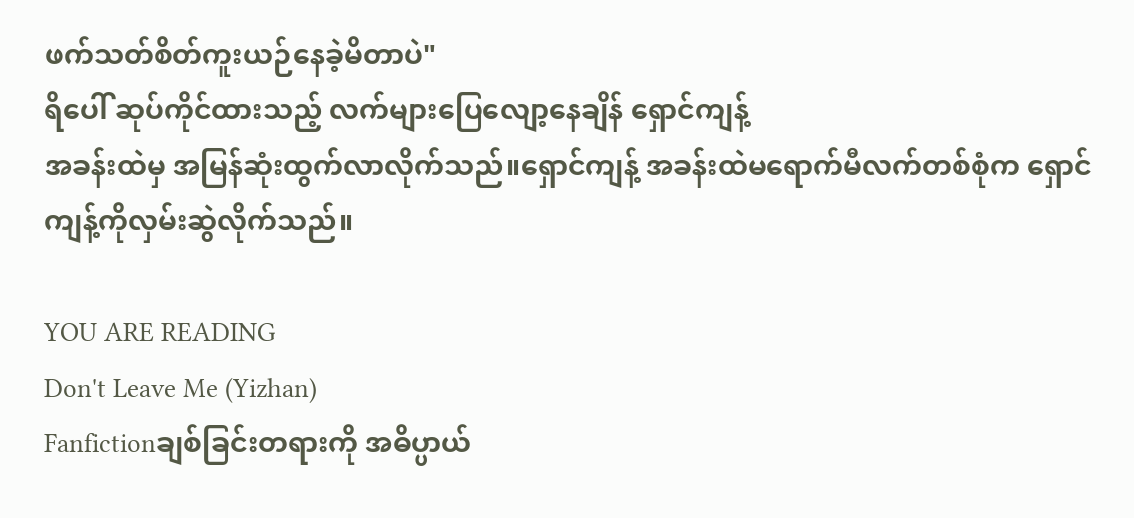ဖက်သတ်စိတ်ကူးယဉ်နေခဲ့မိတာပဲ"
ရိပေါ် ဆုပ်ကိုင်ထားသည့် လက်များပြေလျော့နေချိန် ရှောင်ကျန့်
အခန်းထဲမှ အမြန်ဆုံးထွက်လာလိုက်သည်။ရှောင်ကျန့် အခန်းထဲမရောက်မီလက်တစ်စုံက ရှောင်ကျန့်ကိုလှမ်းဆွဲလိုက်သည်။

YOU ARE READING
Don't Leave Me (Yizhan)
Fanfictionချစ်ခြင်းတရားကို အဓိပ္ပာယ်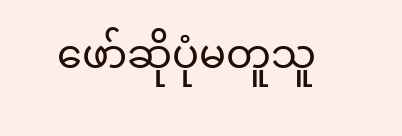ဖော်ဆိုပုံမတူသူ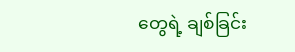တွေရဲ့ ချစ်ခြင်း